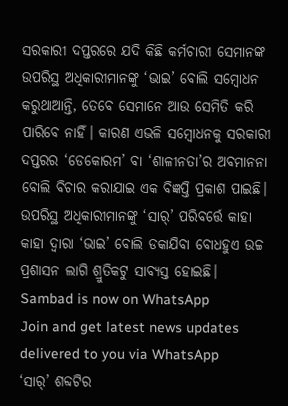ସରକାରୀ ଦପ୍ତରରେ ଯଦି କିଛି କର୍ମଚାରୀ ସେମାନଙ୍କ ଉପରିସ୍ଥ ଅଧିକାରୀମାନଙ୍କୁ ‘ଭାଇ’ ବୋଲି ସମ୍ବୋଧନ କରୁଥାଆନ୍ତି, ତେବେ ସେମାନେ ଆଉ ସେମିତି କରି ପାରିବେ ନାହିଁ। କାରଣ ଏଭଳି ସମ୍ବୋଧନକୁ ସରକାରୀ ଦପ୍ତରର ‘ଡେକୋରମ’ ବା ‘ଶାଳୀନତା’ର ଅବମାନନା ବୋଲି ବିଚାର କରାଯାଇ ଏକ ବିଜ୍ଞପ୍ତି ପ୍ରକାଶ ପାଇଛି। ଉପରିସ୍ଥ ଅଧିକାରୀମାନଙ୍କୁ ‘ସାର୍’ ପରିବର୍ତ୍ତେ କାହା କାହା ଦ୍ବାରା ‘ଭାଇ’ ବୋଲି ଡକାଯିବା ବୋଧହୁଏ ଉଚ୍ଚ ପ୍ରଶାସନ ଲାଗି ଶ୍ରୁତିକଟୁ ସାବ୍ୟସ୍ତ ହୋଇଛି।
Sambad is now on WhatsApp
Join and get latest news updates delivered to you via WhatsApp
‘ସାର୍’ ଶବ୍ଦଟିର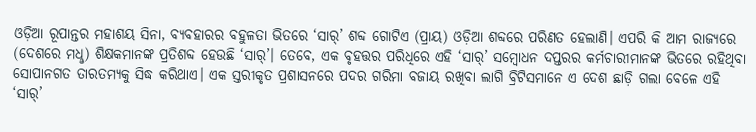ଓଡ଼ିଆ ରୂପାନ୍ତର ମହାଶୟ ସିନା, ବ୍ୟବହାରର ବହୁଳତା ଭିତରେ ‘ସାର୍’ ଶବ୍ଦ ଗୋଟିଏ (ପ୍ରାୟ) ଓଡ଼ିଆ ଶବ୍ଦରେ ପରିଣତ ହେଲାଣି। ଏପରି କି ଆମ ରାଜ୍ୟରେ (ଦେଶରେ ମଧୢ) ଶିକ୍ଷକମାନଙ୍କ ପ୍ରତିଶବ୍ଦ ହେଉଛି ‘ସାର୍’। ତେବେ, ଏକ ବୃହତ୍ତର ପରିଧିରେ ଏହି ‘ସାର୍’ ସମ୍ବୋଧନ ଦପ୍ତରର କର୍ମଚାରୀମାନଙ୍କ ଭିତରେ ରହିଥିବା ସୋପାନଗତ ତାରତମ୍ୟକୁ ସିଦ୍ଧ କରିଥାଏ। ଏକ ସ୍ତରୀକୃତ ପ୍ରଶାସନରେ ପଦର ଗରିମା ବଜାୟ ରଖିବା ଲାଗି ବ୍ରିଟିସମାନେ ଏ ଦେଶ ଛାଡ଼ି ଗଲା ବେଳେ ଏହି ‘ସାର୍’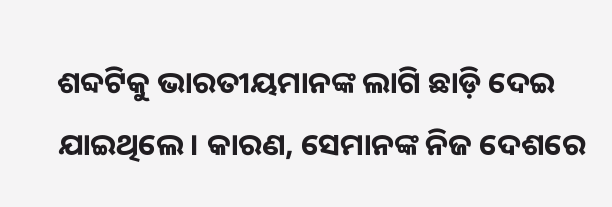ଶବ୍ଦଟିକୁ ଭାରତୀୟମାନଙ୍କ ଲାଗି ଛାଡ଼ି ଦେଇ ଯାଇଥିଲେ। କାରଣ, ସେମାନଙ୍କ ନିଜ ଦେଶରେ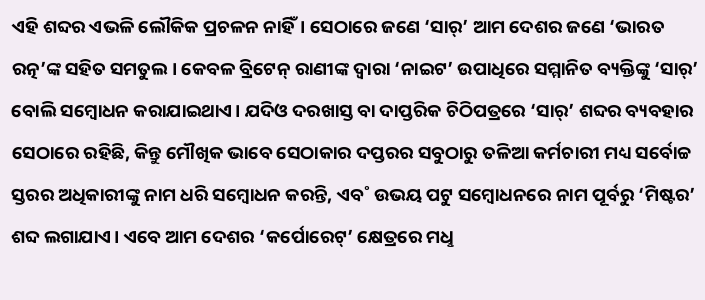ଏହି ଶବ୍ଦର ଏଭଳି ଲୌକିକ ପ୍ରଚଳନ ନାହିଁ। ସେଠାରେ ଜଣେ ‘ସାର୍’ ଆମ ଦେଶର ଜଣେ ‘ଭାରତ ରତ୍ନ’ଙ୍କ ସହିତ ସମତୁଲ। କେବଳ ବ୍ରିଟେନ୍ ରାଣୀଙ୍କ ଦ୍ବାରା ‘ନାଇଟ’ ଉପାଧିରେ ସମ୍ମାନିତ ବ୍ୟକ୍ତିଙ୍କୁ ‘ସାର୍’ ବୋଲି ସମ୍ବୋଧନ କରାଯାଇଥାଏ। ଯଦିଓ ଦରଖାସ୍ତ ବା ଦାପ୍ତରିକ ଚିଠିପତ୍ରରେ ‘ସାର୍’ ଶବ୍ଦର ବ୍ୟବହାର ସେଠାରେ ରହିଛି, କିନ୍ତୁ ମୌଖିକ ଭାବେ ସେଠାକାର ଦପ୍ତରର ସବୁଠାରୁ ତଳିଆ କର୍ମଚାରୀ ମଧ୍ୟ ସର୍ବୋଚ୍ଚ ସ୍ତରର ଅଧିକାରୀଙ୍କୁ ନାମ ଧରି ସମ୍ବୋଧନ କରନ୍ତି, ଏବ˚ ଉଭୟ ପଟୁ ସମ୍ବୋଧନରେ ନାମ ପୂର୍ବରୁ ‘ମିଷ୍ଟର’ ଶବ୍ଦ ଲଗାଯାଏ। ଏବେ ଆମ ଦେଶର ‘କର୍ପୋରେଟ୍’ କ୍ଷେତ୍ରରେ ମଧୢ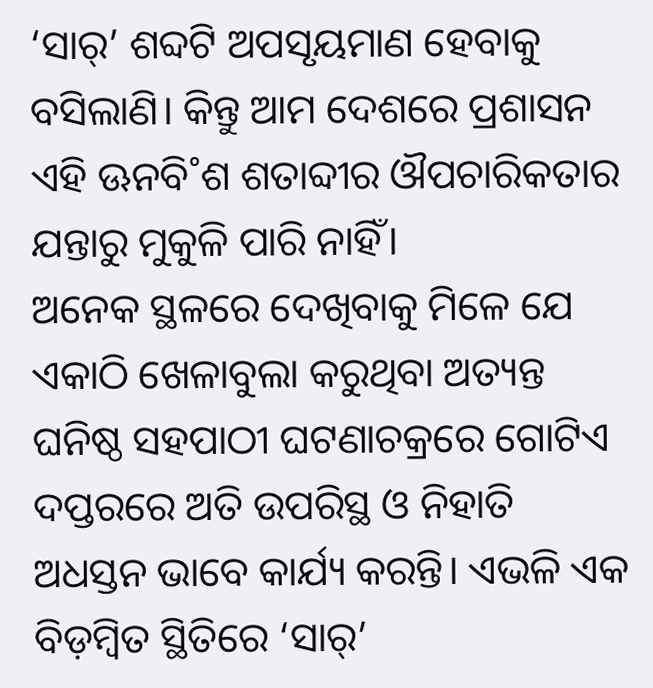‘ସାର୍’ ଶବ୍ଦଟି ଅପସୃୟମାଣ ହେବାକୁ ବସିଲାଣି। କିନ୍ତୁ ଆମ ଦେଶରେ ପ୍ରଶାସନ ଏହି ଊନବି˚ଶ ଶତାବ୍ଦୀର ଔପଚାରିକତାର ଯନ୍ତାରୁ ମୁକୁଳି ପାରି ନାହିଁ।
ଅନେକ ସ୍ଥଳରେ ଦେଖିବାକୁ ମିଳେ ଯେ ଏକାଠି ଖେଳାବୁଲା କରୁଥିବା ଅତ୍ୟନ୍ତ ଘନିଷ୍ଠ ସହପାଠୀ ଘଟଣାଚକ୍ରରେ ଗୋଟିଏ ଦପ୍ତରରେ ଅତି ଉପରିସ୍ଥ ଓ ନିହାତି ଅଧସ୍ତନ ଭାବେ କାର୍ଯ୍ୟ କରନ୍ତି। ଏଭଳି ଏକ ବିଡ଼ମ୍ବିତ ସ୍ଥିତିରେ ‘ସାର୍’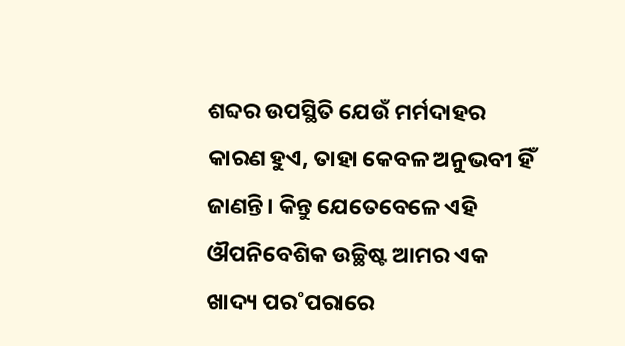ଶବ୍ଦର ଉପସ୍ଥିତି ଯେଉଁ ମର୍ମଦାହର କାରଣ ହୁଏ, ତାହା କେବଳ ଅନୁଭବୀ ହିଁ ଜାଣନ୍ତି। କିନ୍ତୁ ଯେତେବେଳେ ଏହି ଔପନିବେଶିକ ଉଚ୍ଛିଷ୍ଟ ଆମର ଏକ ଖାଦ୍ୟ ପର˚ପରାରେ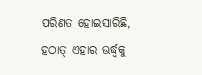ପରିଣତ ହୋଇସାରିଛି, ହଠାତ୍ ଏହାର ଊର୍ଦ୍ଧ୍ବକୁ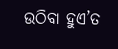ଉଠିବା ହୁଏ’ତ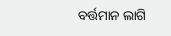ବର୍ତ୍ତମାନ ଲାଗି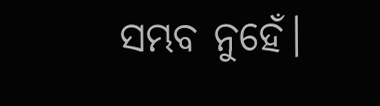ସମ୍ଭବ ନୁହେଁ।